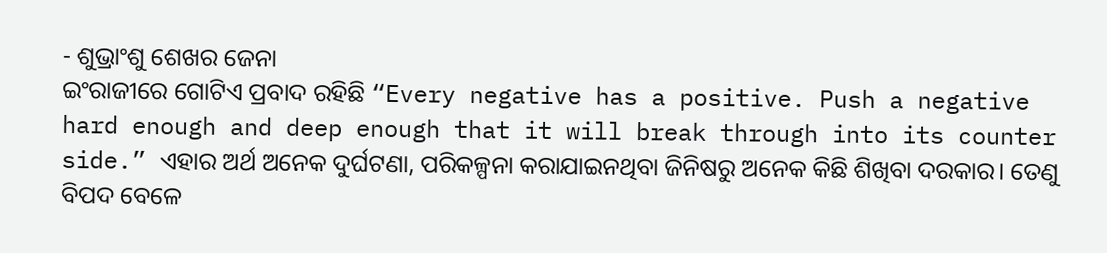- ଶୁଭ୍ରାଂଶୁ ଶେଖର ଜେନା
ଇଂରାଜୀରେ ଗୋଟିଏ ପ୍ରବାଦ ରହିଛି “Every negative has a positive. Push a negative hard enough and deep enough that it will break through into its counter side.” ଏହାର ଅର୍ଥ ଅନେକ ଦୁର୍ଘଟଣା, ପରିକଳ୍ପନା କରାଯାଇନଥିବା ଜିନିଷରୁ ଅନେକ କିଛି ଶିଖିବା ଦରକାର। ତେଣୁ ବିପଦ ବେଳେ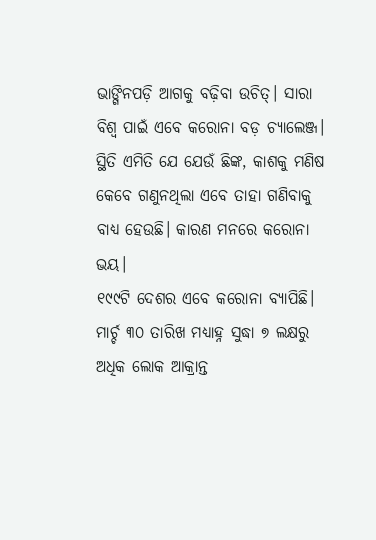ଭାଙ୍ଗିନପଡ଼ି ଆଗକୁ ବଢ଼ିବା ଉଚିତ୍। ସାରା ବିଶ୍ୱ ପାଇଁ ଏବେ କରୋନା ବଡ଼ ଚ୍ୟାଲେଞ୍ଜ। ସ୍ଥିତି ଏମିତି ଯେ ଯେଉଁ ଛିଙ୍କ, କାଶକୁ ମଣିଷ କେବେ ଗଣୁନଥିଲା ଏବେ ତାହା ଗଣିବାକୁ ବାଧ୍ୟ ହେଉଛି। କାରଣ ମନରେ କରୋନା ଭୟ।
୧୯୯ଟି ଦେଶର ଏବେ କରୋନା ବ୍ୟାପିଛି। ମାର୍ଚ୍ଚ ୩୦ ତାରିଖ ମଧ୍ୟାହ୍ନ ସୁଦ୍ଧା ୭ ଲକ୍ଷରୁ ଅଧିକ ଲୋକ ଆକ୍ରାନ୍ତ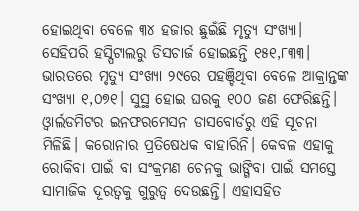ହୋଇଥିବା ବେଳେ ୩୪ ହଜାର ଛୁଇଁଛି ମୃତ୍ୟୁ ସଂଖ୍ୟା। ସେହିପରି ହସ୍ପିଟାଲରୁ ଡିସଚାର୍ଜ ହୋଇଛନ୍ତି ୧୫୧,୮୩୩। ଭାରତରେ ମୃତ୍ୟୁ ସଂଖ୍ୟା ୨୯ରେ ପହଞ୍ଚିଥିବା ବେଳେ ଆକ୍ରାନ୍ତଙ୍କ ସଂଖ୍ୟା ୧,୦୭୧। ସୁସ୍ଥ ହୋଇ ଘରକୁ ୧୦୦ ଜଣ ଫେରିଛନ୍ତି। ଓ୍ୱାର୍ଲଡମିଟର ଇନଫରମେସନ ଡାସବୋର୍ଡରୁ ଏହି ସୂଚନା ମିଳିଛି। କରୋନାର ପ୍ରତିଷେଧକ ବାହାରିନି। କେବଳ ଏହାକୁ ରୋକିବା ପାଇଁ ବା ସଂକ୍ରମଣ ଚେନକୁ ଭାଙ୍ଗିବା ପାଇଁ ସମସ୍ତେ ସାମାଜିକ ଦୂରତ୍ୱକୁ ଗୁରୁତ୍ୱ ଦେଉଛନ୍ତି। ଏହାସହିତ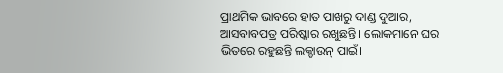ପ୍ରାଥମିକ ଭାବରେ ହାତ ପାଖରୁ ଦାଣ୍ଡ ଦୁଆର, ଆସବାବପତ୍ର ପରିଷ୍କାର ରଖୁଛନ୍ତି। ଲୋକମାନେ ଘର ଭିତରେ ରହୁଛନ୍ତି ଲକ୍ଡାଉନ୍ ପାଇଁ।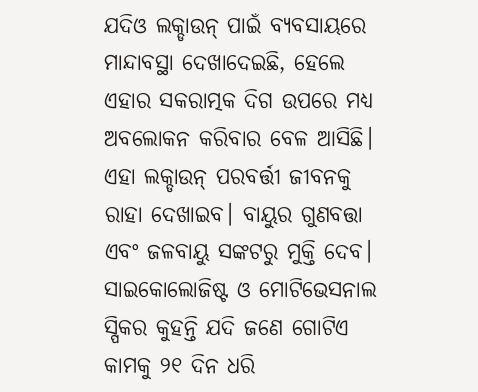ଯଦିଓ ଲକ୍ଡାଉନ୍ ପାଇଁ ବ୍ୟବସାୟରେ ମାନ୍ଦାବସ୍ଥା ଦେଖାଦେଇଛି, ହେଲେ ଏହାର ସକରାତ୍ମକ ଦିଗ ଉପରେ ମଧ୍ୟ ଅବଲୋକନ କରିବାର ବେଳ ଆସିଛି। ଏହା ଲକ୍ଡାଉନ୍ ପରବର୍ତ୍ତୀ ଜୀବନକୁ ରାହା ଦେଖାଇବ। ବାୟୁର ଗୁଣବତ୍ତା ଏବଂ ଜଳବାୟୁ ସଙ୍କଟରୁ ମୁକ୍ତି ଦେବ। ସାଇକୋଲୋଜିଷ୍ଟ ଓ ମୋଟିଭେସନାଲ ସ୍ପିକର କୁହନ୍ତି ଯଦି ଜଣେ ଗୋଟିଏ କାମକୁ ୨୧ ଦିନ ଧରି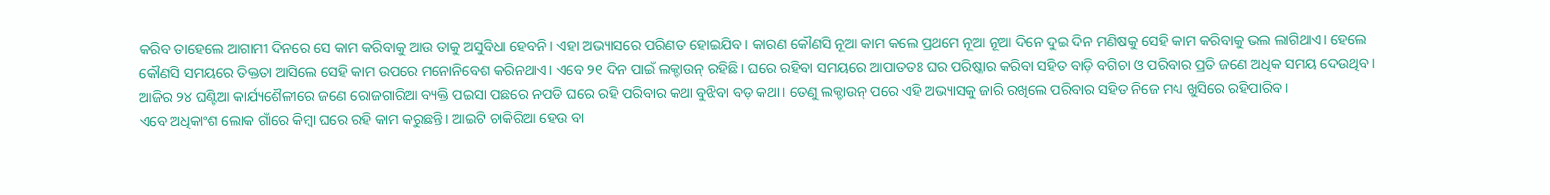କରିବ ତାହେଲେ ଆଗାମୀ ଦିନରେ ସେ କାମ କରିବାକୁ ଆଉ ତାକୁ ଅସୁବିଧା ହେବନି। ଏହା ଅଭ୍ୟାସରେ ପରିଣତ ହୋଇଯିବ। କାରଣ କୌଣସି ନୂଆ କାମ କଲେ ପ୍ରଥମେ ନୂଆ ନୂଆ ଦିନେ ଦୁଇ ଦିନ ମଣିଷକୁ ସେହି କାମ କରିବାକୁ ଭଲ ଲାଗିଥାଏ। ହେଲେ କୌଣସି ସମୟରେ ତିକ୍ତତା ଆସିଲେ ସେହି କାମ ଉପରେ ମନୋନିବେଶ କରିନଥାଏ। ଏବେ ୨୧ ଦିନ ପାଇଁ ଲକ୍ଡାଉନ୍ ରହିଛି। ଘରେ ରହିବା ସମୟରେ ଆପାତତଃ ଘର ପରିଷ୍କାର କରିବା ସହିତ ବାଡ଼ି ବଗିଚା ଓ ପରିବାର ପ୍ରତି ଜଣେ ଅଧିକ ସମୟ ଦେଉଥିବ। ଆଜିର ୨୪ ଘଣ୍ଟିଆ କାର୍ଯ୍ୟଶୈଳୀରେ ଜଣେ ରୋଜଗାରିଆ ବ୍ୟକ୍ତି ପଇସା ପଛରେ ନପଡି ଘରେ ରହି ପରିବାର କଥା ବୁଝିବା ବଡ଼ କଥା। ତେଣୁ ଲକ୍ଡାଉନ୍ ପରେ ଏହି ଅଭ୍ୟାସକୁ ଜାରି ରଖିଲେ ପରିବାର ସହିତ ନିଜେ ମଧ୍ୟ ଖୁସିରେ ରହିପାରିବ।
ଏବେ ଅଧିକାଂଶ ଲୋକ ଗାଁରେ କିମ୍ୱା ଘରେ ରହି କାମ କରୁଛନ୍ତି। ଆଇଟି ଚାକିରିଆ ହେଉ ବା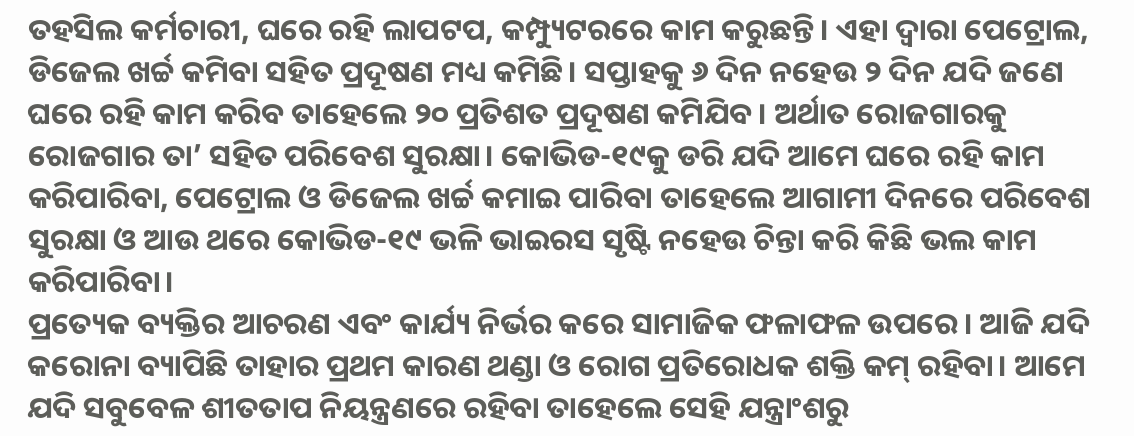ତହସିଲ କର୍ମଚାରୀ, ଘରେ ରହି ଲାପଟପ, କମ୍ପ୍ୟୁଟରରେ କାମ କରୁଛନ୍ତି। ଏହା ଦ୍ୱାରା ପେଟ୍ରୋଲ, ଡିଜେଲ ଖର୍ଚ୍ଚ କମିବା ସହିତ ପ୍ରଦୂଷଣ ମଧ୍ୟ କମିଛି। ସପ୍ତାହକୁ ୬ ଦିନ ନହେଉ ୨ ଦିନ ଯଦି ଜଣେ ଘରେ ରହି କାମ କରିବ ତାହେଲେ ୨୦ ପ୍ରତିଶତ ପ୍ରଦୂଷଣ କମିଯିବ। ଅର୍ଥାତ ରୋଜଗାରକୁ ରୋଜଗାର ତା’ ସହିତ ପରିବେଶ ସୁରକ୍ଷା। କୋଭିଡ-୧୯କୁ ଡରି ଯଦି ଆମେ ଘରେ ରହି କାମ କରିପାରିବା, ପେଟ୍ରୋଲ ଓ ଡିଜେଲ ଖର୍ଚ୍ଚ କମାଇ ପାରିବା ତାହେଲେ ଆଗାମୀ ଦିନରେ ପରିବେଶ ସୁରକ୍ଷା ଓ ଆଉ ଥରେ କୋଭିଡ-୧୯ ଭଳି ଭାଇରସ ସୃଷ୍ଟି ନହେଉ ଚିନ୍ତା କରି କିଛି ଭଲ କାମ କରିପାରିବା।
ପ୍ରତ୍ୟେକ ବ୍ୟକ୍ତିର ଆଚରଣ ଏବଂ କାର୍ଯ୍ୟ ନିର୍ଭର କରେ ସାମାଜିକ ଫଳାଫଳ ଉପରେ। ଆଜି ଯଦି କରୋନା ବ୍ୟାପିଛି ତାହାର ପ୍ରଥମ କାରଣ ଥଣ୍ଡା ଓ ରୋଗ ପ୍ରତିରୋଧକ ଶକ୍ତି କମ୍ ରହିବା। ଆମେ ଯଦି ସବୁବେଳ ଶୀତତାପ ନିୟନ୍ତ୍ରଣରେ ରହିବା ତାହେଲେ ସେହି ଯନ୍ତ୍ରାଂଶରୁ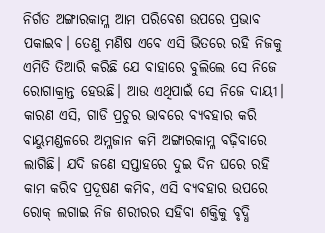ନିର୍ଗତ ଅଙ୍ଗାରକାମ୍ଳ ଆମ ପରିବେଶ ଉପରେ ପ୍ରଭାବ ପକାଇବ। ତେଣୁ ମଣିଷ ଏବେ ଏସି ଭିତରେ ରହି ନିଜକୁ ଏମିତି ତିଆରି କରିଛି ଯେ ବାହାରେ ବୁଲିଲେ ସେ ନିଜେ ରୋଗାକ୍ରାନ୍ତ ହେଉଛି। ଆଉ ଏଥିପାଇଁ ସେ ନିଜେ ଦାୟୀ। କାରଣ ଏସି, ଗାଡି ପ୍ରଚୁର ଭାବରେ ବ୍ୟବହାର କରି ବାୟୁମଣ୍ଡଳରେ ଅମ୍ଳଜାନ କମି ଅଙ୍ଗାରକାମ୍ଳ ବଢ଼ିବାରେ ଲାଗିଛି। ଯଦି ଜଣେ ସପ୍ତାହରେ ଦୁଇ ଦିନ ଘରେ ରହି କାମ କରିବ ପ୍ରଦୂଷଣ କମିବ, ଏସି ବ୍ୟବହାର ଉପରେ ରୋକ୍ ଲଗାଇ ନିଜ ଶରୀରର ସହିବା ଶକ୍ତିକୁ ବୃଦ୍ଧି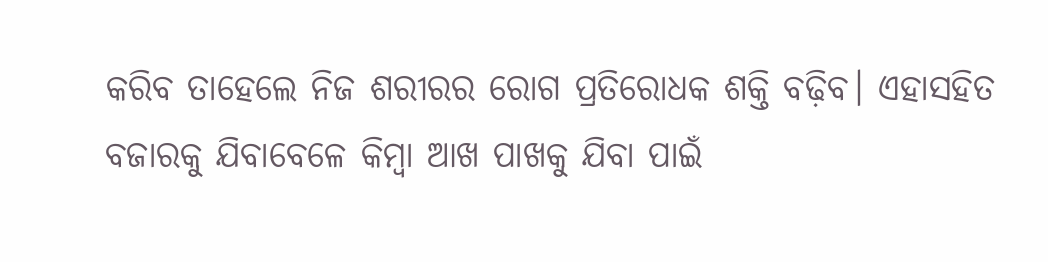କରିବ ତାହେଲେ ନିଜ ଶରୀରର ରୋଗ ପ୍ରତିରୋଧକ ଶକ୍ତି ବଢ଼ିବ। ଏହାସହିତ ବଜାରକୁ ଯିବାବେଳେ କିମ୍ୱା ଆଖ ପାଖକୁ ଯିବା ପାଇଁ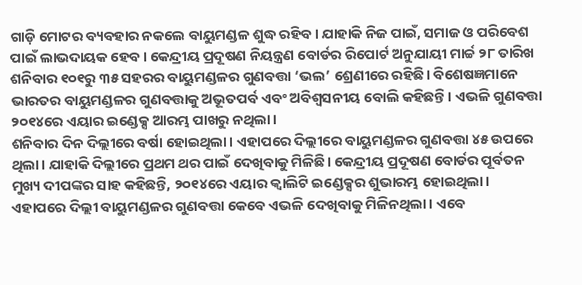ଗାଡ଼ି ମୋଟର ବ୍ୟବହାର ନକଲେ ବାୟୁମଣ୍ଡଳ ଶୁଦ୍ଧ ରହିବ। ଯାହାକି ନିଜ ପାଇଁ, ସମାଜ ଓ ପରିବେଶ ପାଇଁ ଲାଭଦାୟକ ହେବ। କେନ୍ଦ୍ରୀୟ ପ୍ରଦୂଷଣ ନିୟନ୍ତ୍ରଣ ବୋର୍ଡର ରିପୋର୍ଟ ଅନୁଯାୟୀ ମାର୍ଚ୍ଚ ୨୮ ତାରିଖ ଶନିବାର ୧୦୧ରୁ ୩୫ ସହରର ବାୟୁମଣ୍ଡଳର ଗୁଣବତ୍ତା ‘ଭଲ’ ଶ୍ରେଣୀରେ ରହିଛି। ବିଶେଷଜ୍ଞମାନେ ଭାରତର ବାୟୁମଣ୍ଡଳର ଗୁଣବତ୍ତାକୁ ଅଭୂତପର୍ବ ଏବଂ ଅବିଶ୍ୱସନୀୟ ବୋଲି କହିଛନ୍ତି। ଏଭଳି ଗୁଣବତ୍ତା ୨୦୧୪ରେ ଏୟାର ଇଣ୍ଡେକ୍ସ ଆରମ୍ଭ ପାଖରୁ ନଥିଲା।
ଶନିବାର ଦିନ ଦିଲ୍ଲୀରେ ବର୍ଷା ହୋଇଥିଲା। ଏହାପରେ ଦିଲ୍ଲୀରେ ବାୟୁମଣ୍ଡଳର ଗୁଣବତ୍ତା ୪୫ ଉପରେ ଥିଲା। ଯାହାକି ଦିଲ୍ଲୀରେ ପ୍ରଥମ ଥର ପାଇଁ ଦେଖିବାକୁ ମିଳିଛି। କେନ୍ଦ୍ରୀୟ ପ୍ରଦୂଷଣ ବୋର୍ଡର ପୂର୍ବତନ ମୁଖ୍ୟ ଦୀପଙ୍କର ସାହ କହିଛନ୍ତି, ୨୦୧୪ରେ ଏୟାର କ୍ୱାଲିଟି ଇଣ୍ଡେକ୍ସର ଶୁଭାରମ୍ଭ ହୋଇଥିଲା। ଏହାପରେ ଦିଲ୍ଲୀ ବାୟୁମଣ୍ଡଳର ଗୁଣବତ୍ତା କେବେ ଏଭଳି ଦେଖିବାକୁ ମିଳିନଥିଲା। ଏବେ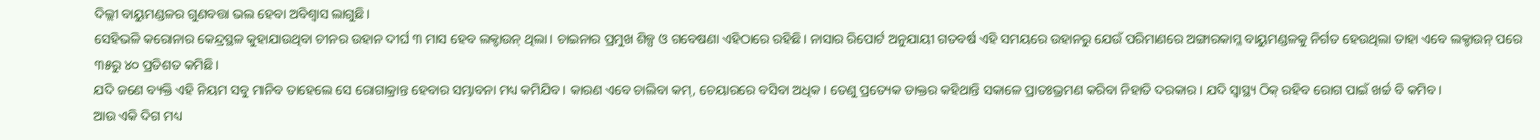ଦିଲ୍ଲୀ ବାୟୁମଣ୍ଡଳର ଗୁଣବତ୍ତା ଭଲ ହେବା ଅବିଶ୍ୱାସ ଲାଗୁଛି।
ସେହିଭଳି କରୋନାର କେନ୍ଦ୍ରସ୍ଥଳ କୁହାଯାଉଥିବା ଚୀନର ଉହାନ ଦୀର୍ଘ ୩ ମାସ ହେବ ଲକ୍ଡାଉନ୍ ଥିଲା। ଚାଇନାର ପ୍ରମୁଖ ଶିଳ୍ପ ଓ ଗବେଷଣା ଏହିଠାରେ ରହିଛି। ନାସାର ରିପୋର୍ଟ ଅନୁଯାୟୀ ଗତବର୍ଷ ଏହି ସମୟରେ ଉହାନରୁ ଯେଉଁ ପରିମାଣରେ ଅଙ୍ଗାରକାମ୍ଳ ବାୟୁମଣ୍ଡଳକୁ ନିର୍ଗତ ହେଉଥିଲା ତାହା ଏବେ ଲକ୍ଡାଉନ୍ ପରେ ୩୫ରୁ ୪୦ ପ୍ରତିଶତ କମିଛି।
ଯଦି ଜଣେ ବ୍ୟକ୍ତି ଏହି ନିୟମ ସବୁ ମାନିବ ତାହେଲେ ସେ ରୋଗାକ୍ରାନ୍ତ ହେବାର ସମ୍ଭାବନା ମଧ୍ୟ କମିଯିବ। କାରଣ ଏବେ ଚାଲିବା କମ୍, ଚେୟାରରେ ବସିବା ଅଧିକ। ତେଣୁ ପ୍ରତ୍ୟେକ ଡାକ୍ତର କହିଥାନ୍ତି ସକାଳେ ପ୍ରାତଃଭ୍ରମଣ କରିବା ନିହାତି ଦରକାର। ଯଦି ସ୍ୱାସ୍ଥ୍ୟ ଠିକ୍ ରହିବ ରୋଗ ପାଇଁ ଖର୍ଚ୍ଚ ବି କମିବ।
ଆଉ ଏକି ଦିଗ ମଧ୍ୟ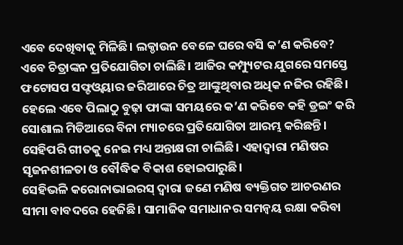ଏବେ ଦେଖିବାକୁ ମିଳିଛି। ଲକ୍ଡାଉନ ବେଳେ ଘରେ ବସି କ’ଣ କରିବେ? ଏବେ ଚିତ୍ରାଙ୍କନ ପ୍ରତିଯୋଗିତା ଚାଲିଛି। ଆଜିର କମ୍ପ୍ୟୁଟର ଯୁଗରେ ସମସ୍ତେ ଫଟୋସପ ସଫ୍ଟଓ୍ୱୟାର ଜରିଆରେ ଚିତ୍ର ଆଙ୍କୁଥିବାର ଅଧିକ ନଜିର ରହିଛି। ହେଲେ ଏବେ ପିଲାଠୁ ବୁଢ଼ା ଫାଙ୍କା ସମୟରେ କ’ଣ କରିବେ କହି ଡ୍ରଇଂ କରି ସୋଶାଲ ମିଡିଆରେ ବିନା ମ୍ୟାଚରେ ପ୍ରତିଯୋଗିତା ଆରମ୍ଭ କରିଛନ୍ତି। ସେହିପରି ଗୀତକୁ ନେଇ ମଧ୍ୟ ଅନ୍ତାକ୍ଷରୀ ଚାଲିଛି। ଏହାଦ୍ୱାରା ମଣିଷର ସୃଜନଶୀଳତା ଓ ବୌଦ୍ଧିକ ବିକାଶ ହୋଇପାରୁଛି।
ସେହିଭଳି କରୋନାଭାଇରସ୍ ଦ୍ୱାରା ଜଣେ ମଣିଷ ବ୍ୟକ୍ତିଗତ ଆଚରଣର ସୀମା ବାବଦରେ ହେଜିଛି। ସାମାଜିକ ସମାଧାନର ସମନ୍ୱୟ ରକ୍ଷା କରିବା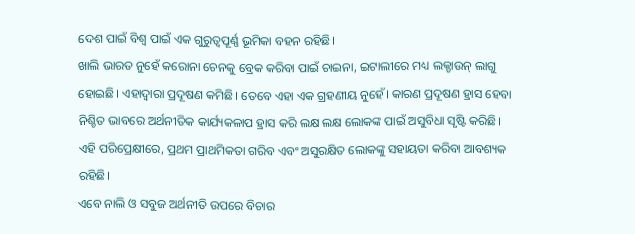ଦେଶ ପାଇଁ ବିଶ୍ୱ ପାଇଁ ଏକ ଗୁରୁତ୍ୱପୂର୍ଣ୍ଣ ଭୂମିକା ବହନ ରହିଛି।
ଖାଲି ଭାରତ ନୁହେଁ କରୋନା ଚେନକୁ ବ୍ରେକ କରିବା ପାଇଁ ଚାଇନା, ଇଟାଲୀରେ ମଧ୍ୟ ଲକ୍ଡାଉନ୍ ଲାଗୁ ହୋଇଛି। ଏହାଦ୍ୱାରା ପ୍ରଦୂଷଣ କମିଛି। ତେବେ ଏହା ଏକ ଗ୍ରହଣୀୟ ନୁହେଁ। କାରଣ ପ୍ରଦୂଷଣ ହ୍ରାସ ହେବା ନିଶ୍ଚିତ ଭାବରେ ଅର୍ଥନୀତିକ କାର୍ଯ୍ୟକଳାପ ହ୍ରାସ କରି ଲକ୍ଷ ଲକ୍ଷ ଲୋକଙ୍କ ପାଇଁ ଅସୁବିଧା ସୃଷ୍ଟି କରିଛି। ଏହି ପରିପ୍ରେକ୍ଷୀରେ, ପ୍ରଥମ ପ୍ରାଥମିକତା ଗରିବ ଏବଂ ଅସୁରକ୍ଷିତ ଲୋକଙ୍କୁ ସହାୟତା କରିବା ଆବଶ୍ୟକ ରହିଛି।
ଏବେ ନାଲି ଓ ସବୁଜ ଅର୍ଥନୀତି ଉପରେ ବିଚାର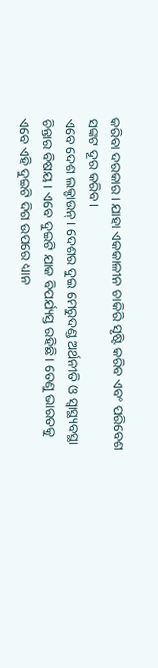କରିବା ଦରକାର। ଯାହା ଏକକାଳୀନ ଚାକିରି ସୃଷ୍ଟି କରିବ ଏବଂ ପରିବେଶ ସଙ୍କଟ ଦୂର କରିବ।
ଏବେ ଦେଶ ଲକ୍ଡାଉନ୍। ଦେଶର ଦୁଇ ମେରୁଦଣ୍ଡ ଅର୍ଥନୀତି ଓ ସ୍ୱାସ୍ଥ୍ୟବସ୍ଥା ଚିନ୍ତାର ବିଷୟ। ଏବେ ଦୁଇଟି ଯାକ ବିପର୍ଯ୍ୟସ୍ତ ରହିଛି। ତେଣୁ ଭାରତକୁ ଏବେ ଏହି ଦୁଇଟି ଦିଗ ଉପରେ ଧ୍ୟାନ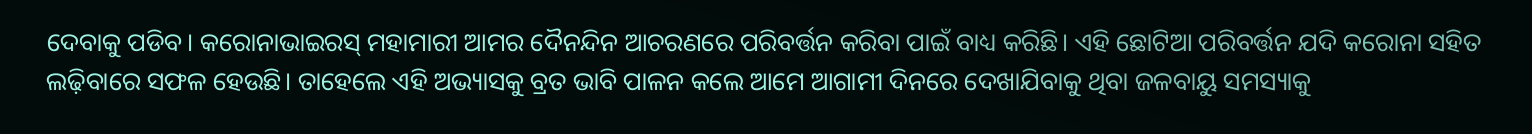ଦେବାକୁ ପଡିବ। କରୋନାଭାଇରସ୍ ମହାମାରୀ ଆମର ଦୈନନ୍ଦିନ ଆଚରଣରେ ପରିବର୍ତ୍ତନ କରିବା ପାଇଁ ବାଧ୍ୟ କରିଛି। ଏହି ଛୋଟିଆ ପରିବର୍ତ୍ତନ ଯଦି କରୋନା ସହିତ ଲଢ଼ିବାରେ ସଫଳ ହେଉଛି। ତାହେଲେ ଏହି ଅଭ୍ୟାସକୁ ବ୍ରତ ଭାବି ପାଳନ କଲେ ଆମେ ଆଗାମୀ ଦିନରେ ଦେଖାଯିବାକୁ ଥିବା ଜଳବାୟୁ ସମସ୍ୟାକୁ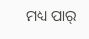ମଧ୍ୟ ପାର୍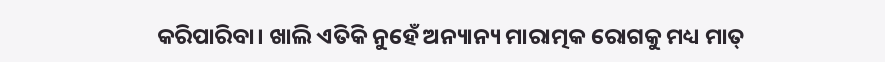କରିପାରିବା। ଖାଲି ଏତିକି ନୁହେଁ ଅନ୍ୟାନ୍ୟ ମାରାତ୍ମକ ରୋଗକୁ ମଧ୍ୟ ମାତ୍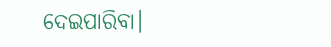ଦେଇପାରିବା।